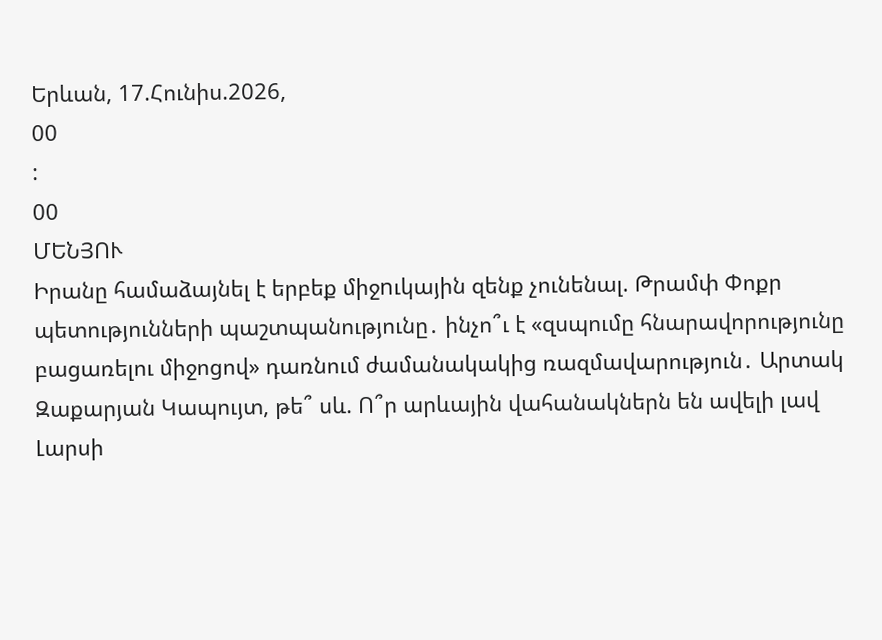Երևան, 17.Հունիս.2026,
00
:
00
ՄԵՆՅՈՒ
Իրանը համաձայնել է երբեք միջnւկային զենք չունենալ. Թրամփ Փոքր պետությունների պաշտպանությունը․ ինչո՞ւ է «զսպումը հնարավորությունը բացառելու միջոցով» դառնում ժամանակակից ռազմավարություն․ Արտակ Զաքարյան Կապույտ, թե՞ սև. Ո՞ր արևային վահանակներն են ավելի լավ Լարսի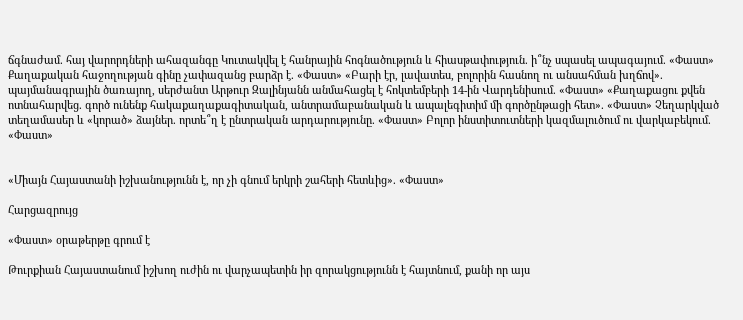ճգնաժամ. հայ վարորդների ահազանգը Կուտակվել է հանրային հոգնածություն և հիասթափություն. ի՞նչ սպասել ապագայում. «Փաստ» Քաղաքական հաջողության գինը չափազանց բարձր է. «Փաստ» «Բարի էր, լավատես, բոլորին հասնող ու անսահման խղճով». պայմանագրային ծառայող, սերժանտ Արթուր Զալինյանն անմահացել է հոկտեմբերի 14-ին Վարդենիսում. «Փաստ» «Քաղաքացու քվեն ոտնահարվեց. գործ ունենք հակաքաղաքագիտական, անտրամաբանական և ապալեգիտիմ մի գործընթացի հետ». «Փաստ» Չեղարկված տեղամասեր և «կորած» ձայներ. որտե՞ղ է ընտրական արդարությունը. «Փաստ» Բոլոր ինստիտուտների կազմալուծում ու վարկաբեկում. «Փաստ»


«Միայն Հայաստանի իշխանությունն է, որ չի գնում երկրի շահերի հետևից». «Փաստ»

Հարցազրույց

«Փաստ» օրաթերթը գրում է

Թուրքիան Հայաստանում իշխող ուժին ու վարչապետին իր զորակցությունն է հայտնում, քանի որ այս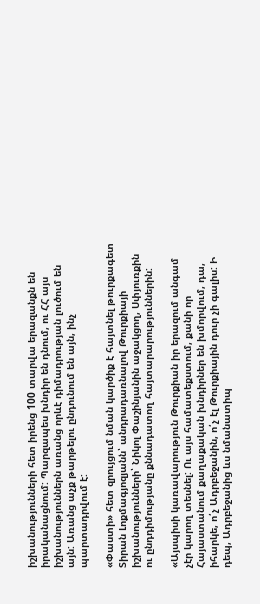իշխանությունների հետ իրենց 100 տարվա երազանքն են իրականացնում: Պարզապես խնդիր են դնում, ու ՀՀ այս իշխանություններն առանց որևէ դիմադրության լուծում են այն: Առանց աչք թարթելու ընդունում են այն, ինչ պարտադրվում է:

«Փաստի» հետ զրույցում նման կարծիք է հայտնել թուրքագետ Տիրան Լոքմագյոզյանն՝ անդրադառնալով Թուրքիայի իշխանությունների՝ Նիկոլ Փաշինյանին աջակցող, Սփյուռքին ու ընդդիմությանը քննադատող հայտարարություններին:

«Այսպիսի կառավարություն Թուրքիան իր երազում անգամ չէր կարող տեսնել: Ու այս համատեքստում, քանի որ Հայաստանում քաղաքական խնդիրներ են խմորվում, դա, իհարկե, ո՛չ Ադրբեջանին, ո՛չ էլ Թուրքիային դուր չի գալիս: Ի դեպ, Ադրբեջանից ևս նմանատիպ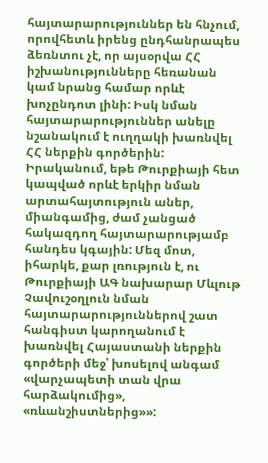հայտարարություններ են հնչում, որովհետև իրենց ընդհանրապես ձեռնտու չէ, որ այսօրվա ՀՀ իշխանությունները հեռանան կամ նրանց համար որևէ խոչընդոտ լինի: Իսկ նման հայտարարություններ անելը նշանակում է ուղղակի խառնվել ՀՀ ներքին գործերին: Իրականում, եթե Թուրքիայի հետ կապված որևէ երկիր նման արտահայտություն աներ, միանգամից, ժամ չանցած հակազդող հայտարարությամբ հանդես կգային: Մեզ մոտ, իհարկե, քար լռություն է, ու Թուրքիայի ԱԳ նախարար Մևլութ Չավուշօղլուն նման հայտարարություններով շատ հանգիստ կարողանում է խառնվել Հայաստանի ներքին գործերի մեջ՝ խոսելով անգամ «վարչապետի տան վրա հարձակումից», «ռևանշիստներից»»: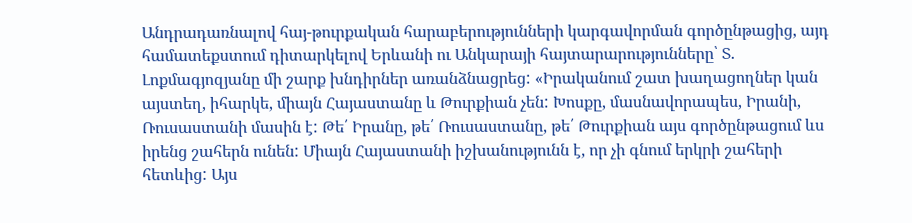Անդրադառնալով հայ-թուրքական հարաբերությունների կարգավորման գործընթացից, այդ համատեքստում դիտարկելով Երևանի ու Անկարայի հայտարարությունները՝ Տ. Լոքմագյոզյանը մի շարք խնդիրներ առանձնացրեց: «Իրականում շատ խաղացողներ կան այստեղ, իհարկե, միայն Հայաստանը և Թուրքիան չեն: Խոսքը, մասնավորապես, Իրանի, Ռուսաստանի մասին է: Թե՛ Իրանը, թե՛ Ռուսաստանը, թե՛ Թուրքիան այս գործընթացում ևս իրենց շահերն ունեն: Միայն Հայաստանի իշխանությունն է, որ չի գնում երկրի շահերի հետևից: Այս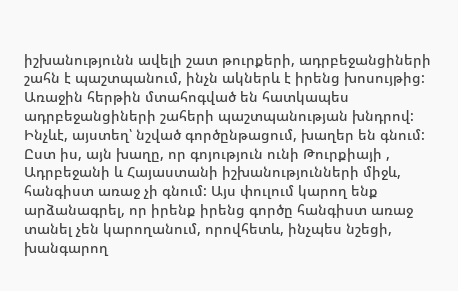իշխանությունն ավելի շատ թուրքերի, ադրբեջանցիների շահն է պաշտպանում, ինչն ակներև է իրենց խոսույթից: Առաջին հերթին մտահոգված են հատկապես ադրբեջանցիների շահերի պաշտպանության խնդրով: Ինչևէ, այստեղ՝ նշված գործընթացում, խաղեր են գնում: Ըստ իս, այն խաղը, որ գոյություն ունի Թուրքիայի , Ադրբեջանի և Հայաստանի իշխանությունների միջև, հանգիստ առաջ չի գնում: Այս փուլում կարող ենք արձանագրել, որ իրենք իրենց գործը հանգիստ առաջ տանել չեն կարողանում, որովհետև, ինչպես նշեցի, խանգարող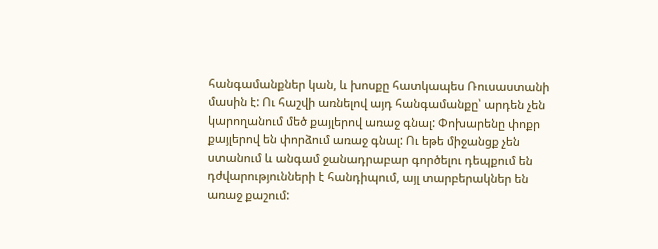հանգամանքներ կան, և խոսքը հատկապես Ռուսաստանի մասին է: Ու հաշվի առնելով այդ հանգամանքը՝ արդեն չեն կարողանում մեծ քայլերով առաջ գնալ: Փոխարենը փոքր քայլերով են փորձում առաջ գնալ: Ու եթե միջանցք չեն ստանում և անգամ ջանադրաբար գործելու դեպքում են դժվարությունների է հանդիպում, այլ տարբերակներ են առաջ քաշում: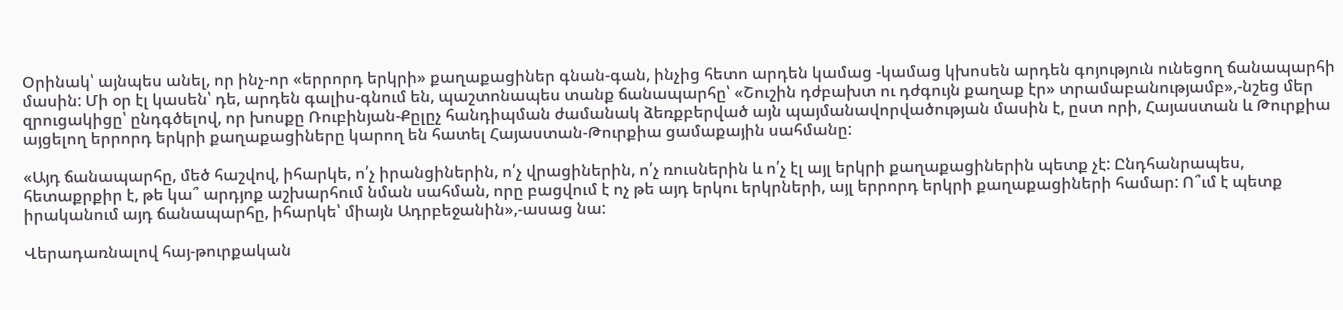Օրինակ՝ այնպես անել, որ ինչ-որ «երրորդ երկրի» քաղաքացիներ գնան-գան, ինչից հետո արդեն կամաց -կամաց կխոսեն արդեն գոյություն ունեցող ճանապարհի մասին: Մի օր էլ կասեն՝ դե, արդեն գալիս-գնում են, պաշտոնապես տանք ճանապարհը՝ «Շուշին դժբախտ ու դժգույն քաղաք էր» տրամաբանությամբ»,-նշեց մեր զրուցակիցը՝ ընդգծելով, որ խոսքը Ռուբինյան-Քըլըչ հանդիպման ժամանակ ձեռքբերված այն պայմանավորվածության մասին է, ըստ որի, Հայաստան և Թուրքիա այցելող երրորդ երկրի քաղաքացիները կարող են հատել Հայաստան-Թուրքիա ցամաքային սահմանը:

«Այդ ճանապարհը, մեծ հաշվով, իհարկե, ո՛չ իրանցիներին, ո՛չ վրացիներին, ո՛չ ռուսներին և ո՛չ էլ այլ երկրի քաղաքացիներին պետք չէ: Ընդհանրապես, հետաքրքիր է, թե կա՞ արդյոք աշխարհում նման սահման, որը բացվում է ոչ թե այդ երկու երկրների, այլ երրորդ երկրի քաղաքացիների համար: Ո՞ւմ է պետք իրականում այդ ճանապարհը, իհարկե՝ միայն Ադրբեջանին»,-ասաց նա:

Վերադառնալով հայ-թուրքական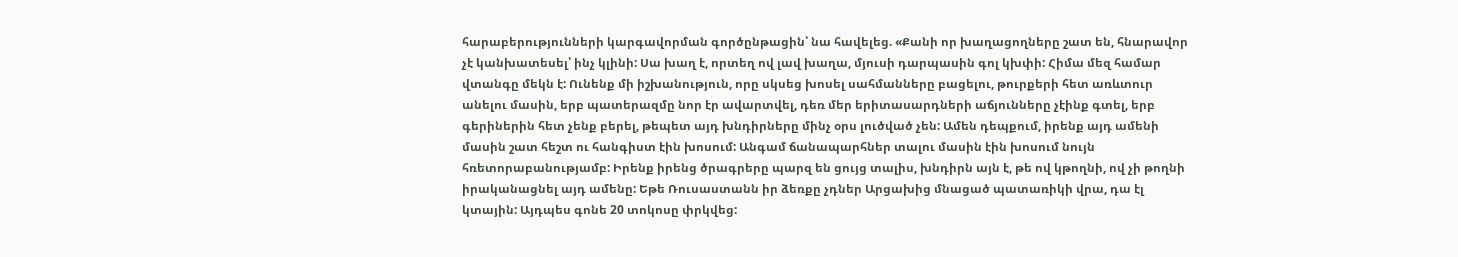հարաբերությունների կարգավորման գործընթացին՝ նա հավելեց. «Քանի որ խաղացողները շատ են, հնարավոր չէ կանխատեսել՝ ինչ կլինի: Սա խաղ է, որտեղ ով լավ խաղա, մյուսի դարպասին գոլ կխփի: Հիմա մեզ համար վտանգը մեկն է: Ունենք մի իշխանություն, որը սկսեց խոսել սահմանները բացելու, թուրքերի հետ առևտուր անելու մասին, երբ պատերազմը նոր էր ավարտվել, դեռ մեր երիտասարդների աճյունները չէինք գտել, երբ գերիներին հետ չենք բերել, թեպետ այդ խնդիրները մինչ օրս լուծված չեն: Ամեն դեպքում, իրենք այդ ամենի մասին շատ հեշտ ու հանգիստ էին խոսում: Անգամ ճանապարհներ տալու մասին էին խոսում նույն հռետորաբանությամբ: Իրենք իրենց ծրագրերը պարզ են ցույց տալիս, խնդիրն այն է, թե ով կթողնի, ով չի թողնի իրականացնել այդ ամենը: Եթե Ռուսաստանն իր ձեռքը չդներ Արցախից մնացած պատառիկի վրա, դա էլ կտային: Այդպես գոնե 20 տոկոսը փրկվեց: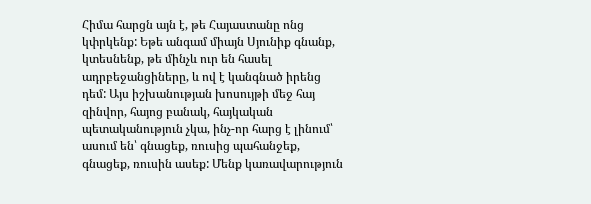Հիմա հարցն այն է, թե Հայաստանը ոնց կփրկենք: Եթե անգամ միայն Սյունիք գնանք, կտեսնենք, թե մինչև ուր են հասել ադրբեջանցիները, և ով է կանգնած իրենց դեմ: Այս իշխանության խոսույթի մեջ հայ զինվոր, հայոց բանակ, հայկական պետականություն չկա, ինչ-որ հարց է լինում՝ ասում են՝ գնացեք, ռուսից պահանջեք, գնացեք, ռուսին ասեք: Մենք կառավարություն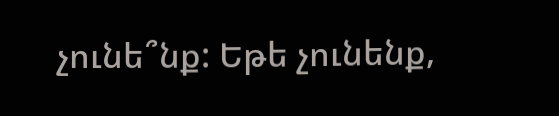չունե՞նք: Եթե չունենք,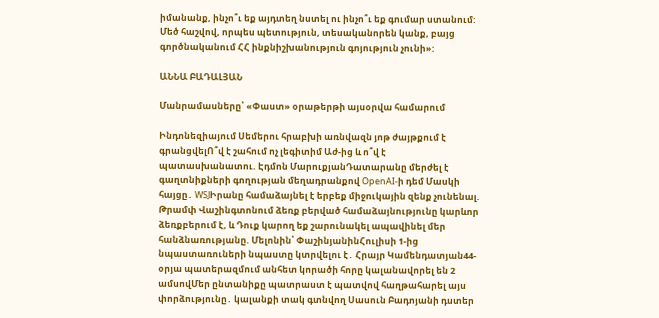իմանանք, ինչո՞ւ եք այդտեղ նստել ու ինչո՞ւ եք գումար ստանում: Մեծ հաշվով, որպես պետություն, տեսականորեն կանք, բայց գործնականում ՀՀ ինքնիշխանություն գոյություն չունի»:

ԱՆՆԱ ԲԱԴԱԼՅԱՆ

Մանրամասները՝ «Փաստ» օրաթերթի այսօրվա համարում

Ինդոնեզիայում Սեմերու հրաբխի առնվազն յոթ ժայթքում է գրանցվելՈ՞վ է շահում ոչ լեգիտիմ Աժ-ից և ո՞վ է պատասխանատու. Էդմոն ՄարուքյանԴատարանը մերժել է գաղտնիքների գողության մեղադրանքով OpenAI-ի դեմ Մասկի հայցը․ WSJԻրանը համաձայնել է երբեք միջnւկային զենք չունենալ. Թրամփ Վաշինգտոնում ձեռք բերված համաձայնությունը կարևոր ձեռքբերում է, և Դուք կարող եք շարունակել ապավինել մեր հանձնառությանը. Մելոնին՝ ՓաշինյանինՀուլիսի 1-ից նպաստառուների նպաստը կտրվելու է․ Հրայր Կամենդատյան44-օրյա պատերազմում անհետ կորածի հորը կալանավորել են 2 ամսովՄեր ընտանիքը պատրաստ է պատվով հաղթահարել այս փորձությունը․ կալանքի տակ գտնվող Սասուն Բադոյանի դստեր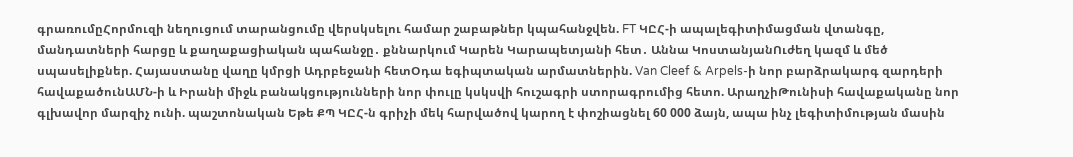գրառումըՀորմուզի նեղուցում տարանցումը վերսկսելու համար շաբաթներ կպահանջվեն. FT ԿԸՀ-ի ապալեգիտիմացման վտանգը, մանդատների հարցը և քաղաքացիական պահանջը․ քննարկում Կարեն Կարապետյանի հետ․ Աննա ԿոստանյանՈւժեղ կազմ և մեծ սպասելիքներ. Հայաստանը վաղը կմրցի Ադրբեջանի հետՕդա եգիպտական արմատներին. Van Cleef & Arpels-ի նոր բարձրակարգ զարդերի հավաքածունԱՄՆ-ի և Իրանի միջև բանակցությունների նոր փուլը կսկսվի հուշագրի ստորագրումից հետո. ԱրաղչիԹունիսի հավաքականը նոր գլխավոր մարզիչ ունի. պաշտոնական Եթե ՔՊ ԿԸՀ-ն գրիչի մեկ հարվածով կարող է փոշիացնել 60 000 ձայն, ապա ինչ լեգիտիմության մասին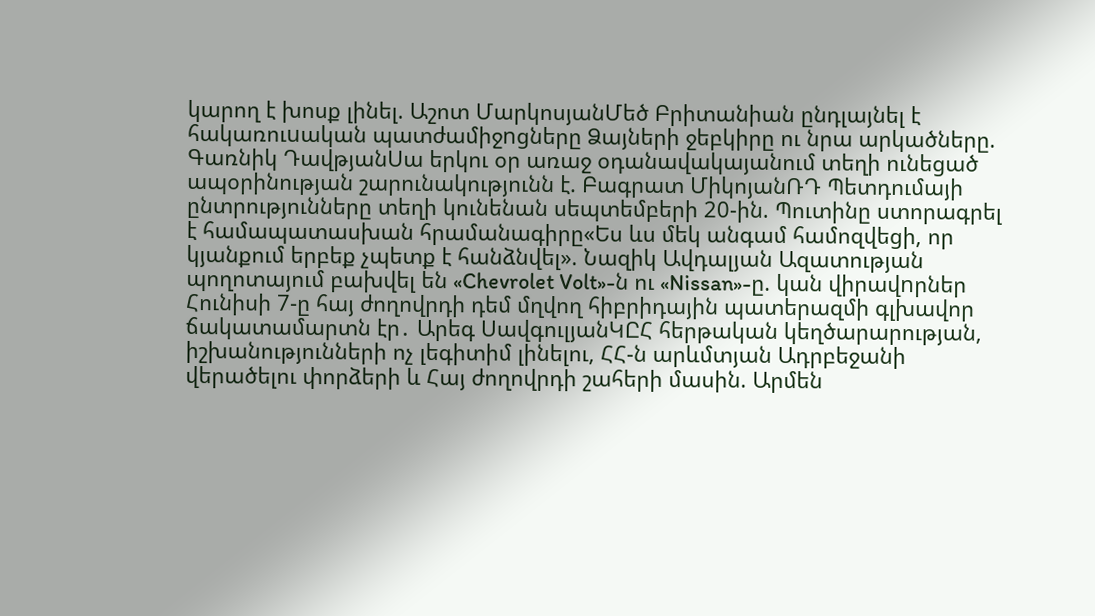կարող է խոսք լինել. Աշոտ ՄարկոսյանՄեծ Բրիտանիան ընդլայնել է հակառուuական պատժամիջnցները Ձայների ջեբկիրը ու նրա արկածները. Գառնիկ ԴավթյանՍա երկու օր առաջ օդանավակայանում տեղի ունեցած ապօրինության շարունակությունն է. Բագրատ ՄիկոյանՌԴ Պետդումայի ընտրությունները տեղի կունենան սեպտեմբերի 20-ին. Պուտինը ստորագրել է համապատասխան հրամանագիրը«Ես ևս մեկ անգամ համոզվեցի, որ կյանքում երբեք չպետք է հանձնվել». Նազիկ Ավդալյան Ազատության պողոտայում բախվել են «Chevrolet Volt»-ն ու «Nissan»-ը. կան վիրավnրներ Հունիսի 7-ը հայ ժողովրդի դեմ մղվող հիբրիդային պատերազմի գլխավոր ճակատամարտն էր․ Արեգ ՍավգուլյանԿԸՀ հերթական կեղծարարության, իշխանությունների ոչ լեգիտիմ լինելու, ՀՀ-ն արևմտյան Ադրբեջանի վերածելու փորձերի և Հայ ժողովրդի շահերի մասին. Արմեն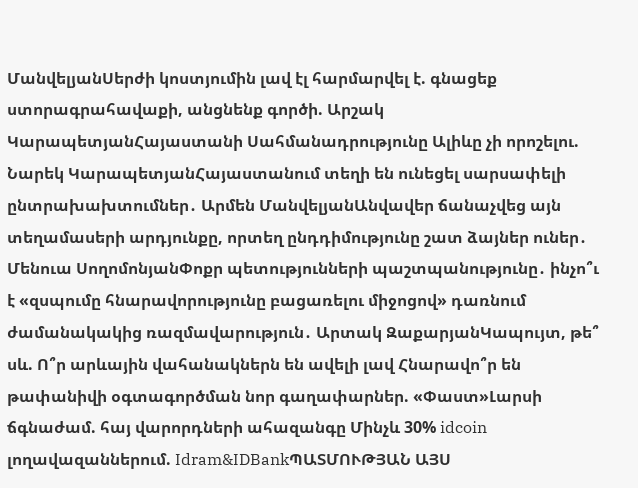ՄանվելյանՍերժի կոստյումին լավ էլ հարմարվել է. գնացեք ստորագրահավաքի, անցնենք գործի. Արշակ ԿարապետյանՀայաստանի Սահմանադրությունը Ալիևը չի որոշելու. Նարեկ ԿարապետյանՀայաստանում տեղի են ունեցել սարսափելի ընտրախախտումներ․ Արմեն ՄանվելյանԱնվավեր ճանաչվեց այն տեղամասերի արդյունքը, որտեղ ընդդիմությունը շատ ձայներ ուներ․ Մենուա ՍողոմոնյանՓոքր պետությունների պաշտպանությունը․ ինչո՞ւ է «զսպումը հնարավորությունը բացառելու միջոցով» դառնում ժամանակակից ռազմավարություն․ Արտակ ԶաքարյանԿապույտ, թե՞ սև. Ո՞ր արևային վահանակներն են ավելի լավ Հնարավո՞ր են թափանիվի օգտագործման նոր գաղափարներ. «Փաստ»Լարսի ճգնաժամ. հայ վարորդների ահազանգը Մինչև 30% idcoin լողավազաններում. Idram&IDBankՊԱՏՄՈՒԹՅԱՆ ԱՅՍ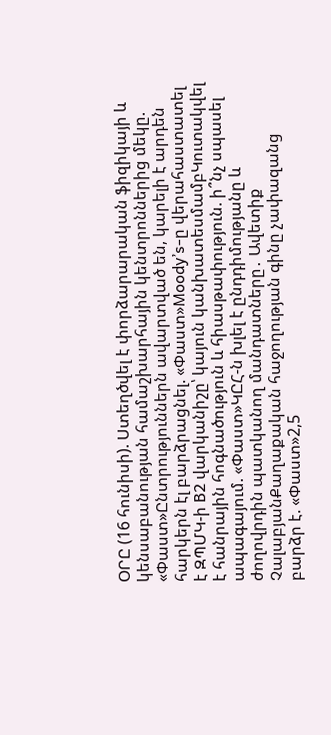ՕՐԸ (16 հունիսի). Ստեղծվել է փորձարարական ֆիզիկայի և կենսաբանության համաշխարհային կենտրոններից մեկը. «Փաստ»Ընտրություններն ավարտված են, կարելի է արդեն հարկերն էլ բարձրացնել. «Փաստ»Moody’s-ը վերահաստատել է ԶՊՄԿ-ի B2 վարկանիշը՝ կայուն կանխատեսմամբԿուտակվել է հանրային հոգնածություն և հիասթափություն. ի՞նչ սպասել ապագայում. «Փաստ»ԿԸՀ-ն խլել է ընդդիմությանը և ժողովրդին պատկանող մանդատները․ Ավետիք ՉալաբյանՔաղաքական հաջողության գինը չափազանց բարձր է. «Փաստ»2,5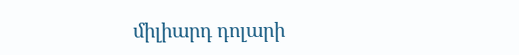միլիարդ դոլարի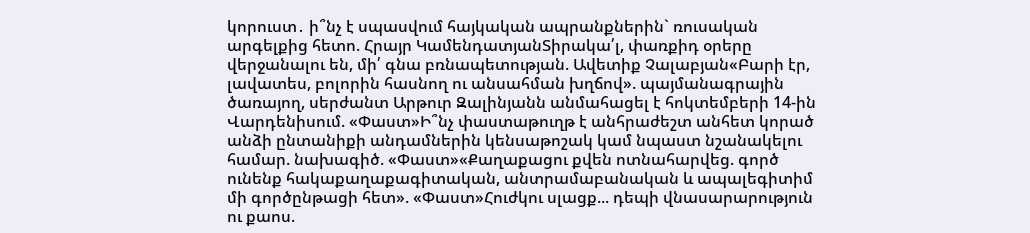կորուստ․ ի՞նչ է սպասվում հայկական ապրանքներին` ռուսական արգելքից հետո. Հրայր ԿամենդատյանՏիրակա՛լ, փառքիդ օրերը վերջանալու են, մի՛ գնա բռնապետության. Ավետիք Չալաբյան«Բարի էր, լավատես, բոլորին հասնող ու անսահման խղճով». պայմանագրային ծառայող, սերժանտ Արթուր Զալինյանն անմահացել է հոկտեմբերի 14-ին Վարդենիսում. «Փաստ»Ի՞նչ փաստաթուղթ է անհրաժեշտ անհետ կորած անձի ընտանիքի անդամներին կենսաթոշակ կամ նպաստ նշանակելու համար. նախագիծ. «Փաստ»«Քաղաքացու քվեն ոտնահարվեց. գործ ունենք հակաքաղաքագիտական, անտրամաբանական և ապալեգիտիմ մի գործընթացի հետ». «Փաստ»Հուժկու սլացք... դեպի վնասարարություն ու քաոս.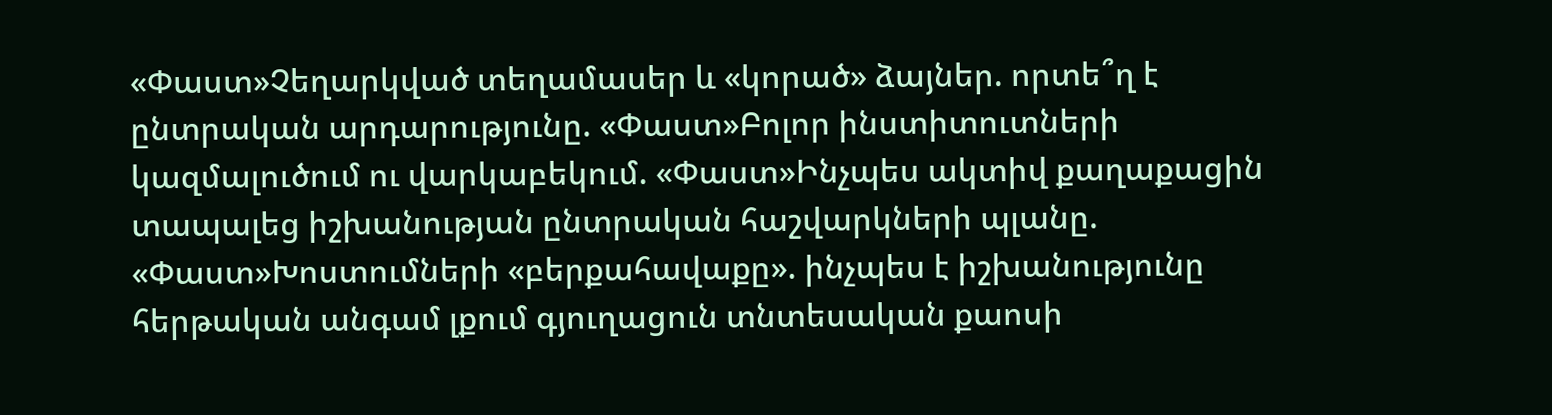«Փաստ»Չեղարկված տեղամասեր և «կորած» ձայներ. որտե՞ղ է ընտրական արդարությունը. «Փաստ»Բոլոր ինստիտուտների կազմալուծում ու վարկաբեկում. «Փաստ»Ինչպես ակտիվ քաղաքացին տապալեց իշխանության ընտրական հաշվարկների պլանը. «Փաստ»Խոստումների «բերքահավաքը». ինչպես է իշխանությունը հերթական անգամ լքում գյուղացուն տնտեսական քաոսի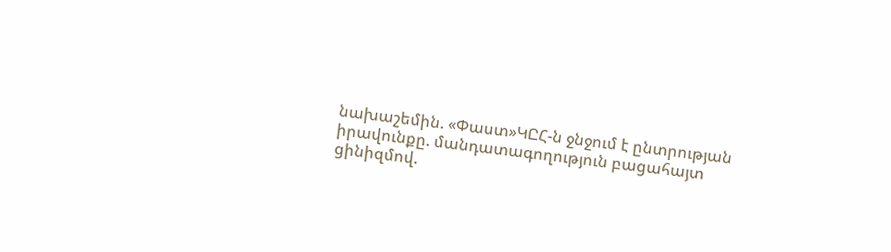նախաշեմին. «Փաստ»ԿԸՀ-ն ջնջում է ընտրության իրավունքը. մանդատագողություն բացահայտ ցինիզմով.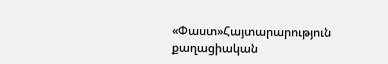«Փաստ»Հայտարարություն քաղացիական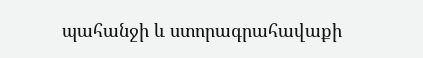պահանջի և ստորագրահավաքի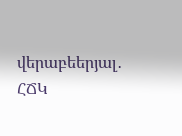վերաբեերյալ․ ՀՃԿ